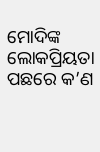ମୋଦିଙ୍କ ଲୋକପ୍ରିୟତା ପଛରେ କ’ଣ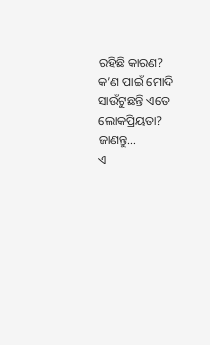ରହିଛି କାରଣ? କ’ଣ ପାଇଁ ମୋଦି ସାଉଁଟୁଛନ୍ତି ଏତେ ଲୋକପ୍ରିୟତା? ଜାଣନ୍ତୁ…
ଏ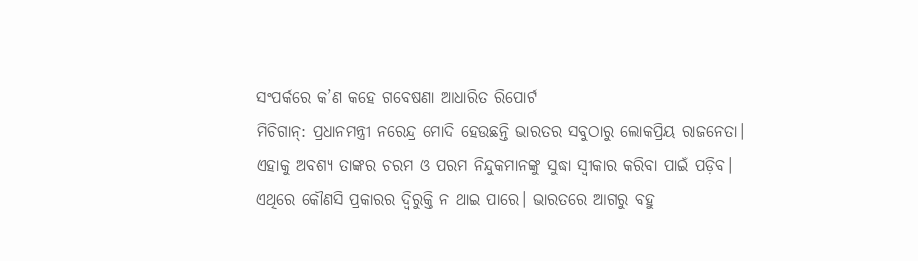ସଂପର୍କରେ କ’ଣ କହେ ଗବେଷଣା ଆଧାରିତ ରିପୋର୍ଟ
ମିଚିଗାନ୍: ପ୍ରଧାନମନ୍ତ୍ରୀ ନରେନ୍ଦ୍ର ମୋଦି ହେଉଛନ୍ତି ଭାରତର ସବୁଠାରୁ ଲୋକପ୍ରିୟ ରାଜନେତା। ଏହାକୁ ଅବଶ୍ୟ ତାଙ୍କର ଚରମ ଓ ପରମ ନିନ୍ଦୁକମାନଙ୍କୁ ସୁଦ୍ଧା ସ୍ୱୀକାର କରିବା ପାଇଁ ପଡ଼ିବ। ଏଥିରେ କୌଣସି ପ୍ରକାରର ଦ୍ୱିରୁକ୍ତି ନ ଥାଇ ପାରେ। ଭାରତରେ ଆଗରୁ ବହୁ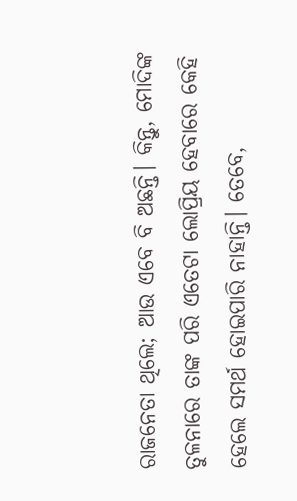ରାଜନେତା ଥିଲେ; ଆଉ ଏବେ ବି ଅଛନ୍ତି। କିନ୍ତୁ, ମୋଦିଙ୍କ ତୁଳନାରେ ତାଙ୍କ ପରି ଏତେଟା ଲୋପ୍ରିୟ ହେବାରେ କେହି ହେଲେ ସମର୍ଥ ହୋଇପାରି ନାହାନ୍ତି। ତେବେ,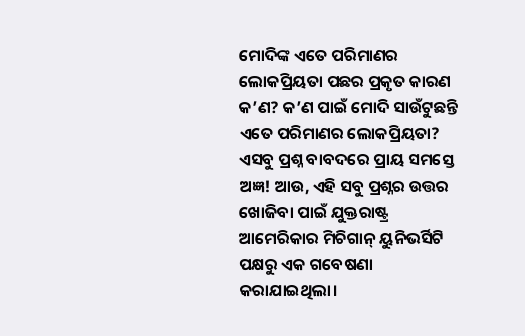ମୋଦିଙ୍କ ଏତେ ପରିମାଣର ଲୋକପ୍ରିୟତା ପଛର ପ୍ରକୃତ କାରଣ କ’ଣ? କ’ଣ ପାଇଁ ମୋଦି ସାଉଁଟୁଛନ୍ତି ଏତେ ପରିମାଣର ଲୋକପ୍ରିୟତା? ଏସବୁ ପ୍ରଶ୍ନ ବାବଦରେ ପ୍ରାୟ ସମସ୍ତେ ଅଜ୍ଞ! ଆଉ, ଏହି ସବୁ ପ୍ରଶ୍ନର ଉତ୍ତର ଖୋଜିବା ପାଇଁ ଯୁକ୍ତରାଷ୍ଟ୍ର ଆମେରିକାର ମିଚିଗାନ୍ ୟୁନିଭର୍ସିଟି ପକ୍ଷରୁ ଏକ ଗବେଷଣା କରାଯାଇଥିଲା।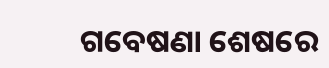ଗବେଷଣା ଶେଷରେ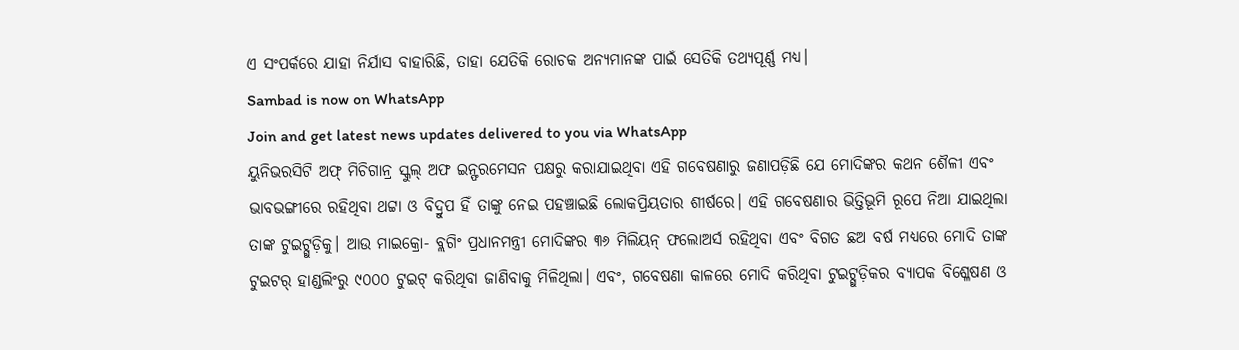ଏ ସଂପର୍କରେ ଯାହା ନିର୍ଯାସ ବାହାରିଛି, ତାହା ଯେତିକି ରୋଚକ ଅନ୍ୟମାନଙ୍କ ପାଇଁ ସେତିକି ତଥ୍ୟପୂର୍ଣ୍ଣ ମଧ୍ୟ।
Sambad is now on WhatsApp
Join and get latest news updates delivered to you via WhatsApp
ୟୁନିଭରସିଟି ଅଫ୍ ମିଚିଗାନ୍ର ସ୍କୁଲ୍ ଅଫ ଇନ୍ଫରମେସନ ପକ୍ଷରୁ କରାଯାଇଥିବା ଏହି ଗବେଷଣାରୁ ଜଣାପଡ଼ିଛି ଯେ ମୋଦିଙ୍କର କଥନ ଶୈଳୀ ଏବଂ ଭାବଭଙ୍ଗୀରେ ରହିଥିବା ଥଟ୍ଟା ଓ ବିଦ୍ରୁପ ହିଁ ତାଙ୍କୁ ନେଇ ପହଞ୍ଚାଇଛି ଲୋକପ୍ରିୟତାର ଶୀର୍ଷରେ। ଏହି ଗବେଷଣାର ଭିତ୍ତିଭୂମି ରୂପେ ନିଆ ଯାଇଥିଲା ତାଙ୍କ ଟୁଇଟ୍ଗୁଡ଼ିକୁ। ଆଉ ମାଇକ୍ରୋ- ବ୍ଲଗିଂ ପ୍ରଧାନମନ୍ତ୍ରୀ ମୋଦିଙ୍କର ୩୬ ମିଲିୟନ୍ ଫଲୋଅର୍ସ ରହିଥିବା ଏବଂ ବିଗତ ଛଅ ବର୍ଷ ମଧ୍ୟରେ ମୋଦି ତାଙ୍କ ଟୁଇଟର୍ ହାଣ୍ଡଲିଂରୁ ୯୦୦୦ ଟୁଇଟ୍ କରିଥିବା ଜାଣିବାକୁ ମିଳିଥିଲା। ଏବଂ, ଗବେଷଣା କାଳରେ ମୋଦି କରିଥିବା ଟୁଇଟ୍ଗୁଡ଼ିକର ବ୍ୟାପକ ବିଶ୍ଳେଷଣ ଓ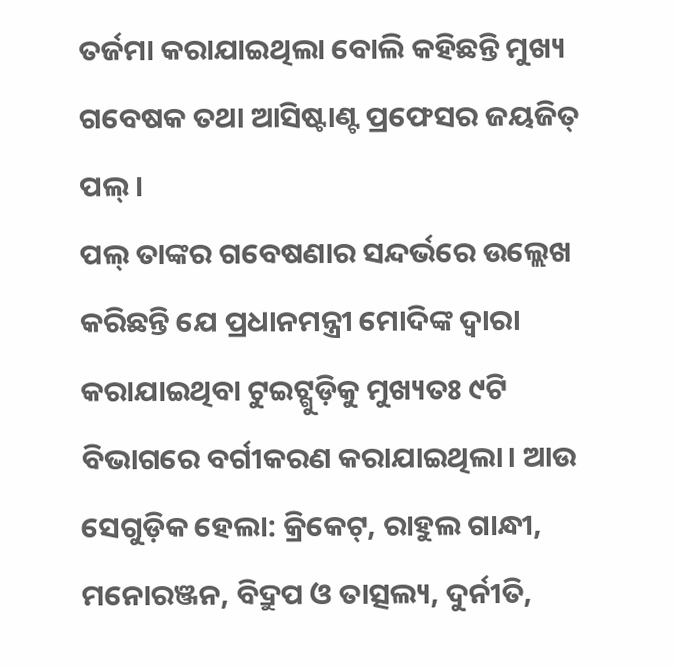ତର୍ଜମା କରାଯାଇଥିଲା ବୋଲି କହିଛନ୍ତି ମୁଖ୍ୟ ଗବେଷକ ତଥା ଆସିଷ୍ଟାଣ୍ଟ ପ୍ରଫେସର ଜୟଜିତ୍ ପଲ୍।
ପଲ୍ ତାଙ୍କର ଗବେଷଣାର ସନ୍ଦର୍ଭରେ ଉଲ୍ଲେଖ କରିଛନ୍ତି ଯେ ପ୍ରଧାନମନ୍ତ୍ରୀ ମୋଦିଙ୍କ ଦ୍ୱାରା କରାଯାଇଥିବା ଟୁଇଟ୍ଗୁଡ଼ିକୁ ମୁଖ୍ୟତଃ ୯ଟି ବିଭାଗରେ ବର୍ଗୀକରଣ କରାଯାଇଥିଲା। ଆଉ ସେଗୁଡ଼ିକ ହେଲା: କ୍ରିକେଟ୍, ରାହୁଲ ଗାନ୍ଧୀ, ମନୋରଞ୍ଜନ, ବିଦ୍ରୁପ ଓ ତାତ୍ସଲ୍ୟ, ଦୁର୍ନୀତି,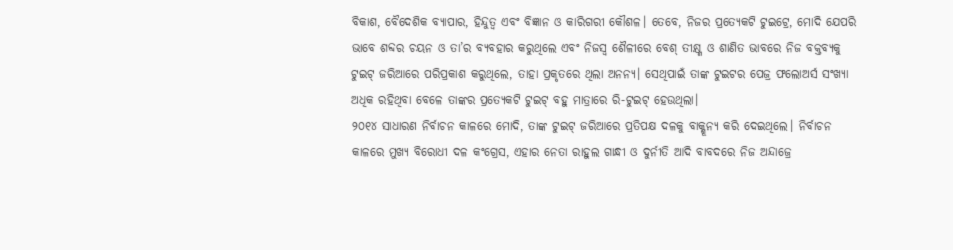ବିକାଶ, ବୈଦେଶିକ ବ୍ୟାପାର, ହିନ୍ଦୁତ୍ୱ ଏବଂ ବିଜ୍ଞାନ ଓ କାରିଗରୀ କୌଶଳ। ତେବେ, ନିଜର ପ୍ରତ୍ୟେକଟି ଟୁଇଟ୍ରେ, ମୋଦି ଯେପରି ଭାବେ ଶବ୍ଦର ଚୟନ ଓ ତା’ର ବ୍ୟବହାର କରୁଥିଲେ ଏବଂ ନିଜସ୍ୱ ଶୈଳୀରେ ବେଶ୍ ତୀକ୍ଷ୍ଣ ଓ ଶାଣିତ ଭାବରେ ନିଜ ବକ୍ତବ୍ୟକୁ ଟୁଇଟ୍ ଜରିଆରେ ପରିପ୍ରକାଶ କରୁଥିଲେ, ତାହା ପ୍ରକୃତରେ ଥିଲା ଅନନ୍ୟ। ସେଥିପାଇଁ ତାଙ୍କ ଟୁଇଟର ପେଜ୍ର ଫଲୋଅର୍ସ ସଂଖ୍ୟା ଅଧିକ ରହିଥିବା ବେଳେ ତାଙ୍କର ପ୍ରତ୍ୟେକଟି ଟୁଇଟ୍ ବହୁ ମାତ୍ରାରେ ରି-ଟୁଇଟ୍ ହେଉଥିଲା।
୨୦୧୪ ସାଧାରଣ ନିର୍ବାଚନ କାଳରେ ମୋଦି, ତାଙ୍କ ଟୁଇଟ୍ ଜରିଆରେ ପ୍ରତିପକ୍ଷ ଦଳକୁ ବାକ୍ଶୂନ୍ୟ କରି ଦେଇଥିଲେ। ନିର୍ବାଚନ କାଳରେ ମୁଖ୍ୟ ବିରୋଧୀ ଦଳ କଂଗ୍ରେସ, ଏହାର ନେତା ରାହୁଲ ଗାନ୍ଧୀ ଓ ଦୁର୍ନୀତି ଆଦି ବାବଦରେ ନିଜ ଅନ୍ଦାଜ୍ରେ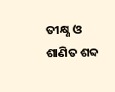ତୀକ୍ଷ୍ଣ ଓ ଶାଣିତ ଶବ୍ଦ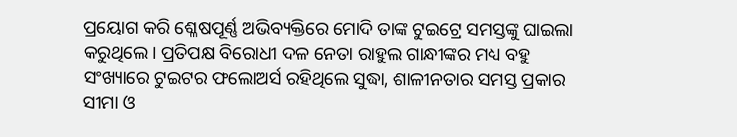ପ୍ରୟୋଗ କରି ଶ୍ଳେଷପୂର୍ଣ୍ଣ ଅଭିବ୍ୟକ୍ତିରେ ମୋଦି ତାଙ୍କ ଟୁଇଟ୍ରେ ସମସ୍ତଙ୍କୁ ଘାଇଲା କରୁଥିଲେ। ପ୍ରତିପକ୍ଷ ବିରୋଧୀ ଦଳ ନେତା ରାହୁଲ ଗାନ୍ଧୀଙ୍କର ମଧ୍ୟ ବହୁ ସଂଖ୍ୟାରେ ଟୁଇଟର ଫଲୋଅର୍ସ ରହିଥିଲେ ସୁଦ୍ଧା, ଶାଳୀନତାର ସମସ୍ତ ପ୍ରକାର ସୀମା ଓ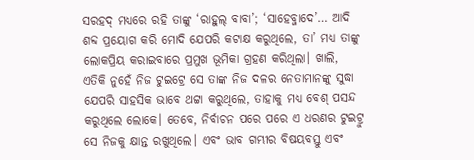ସରହଦ୍ ମଧ୍ୟରେ ରହି ତାଙ୍କୁ ‘ରାହୁଲ୍ ବାବା’; ‘ସାହେବ୍ଜାଦେ’… ଆଦି ଶବ୍ଦ ପ୍ରୟୋଗ କରି ମୋଦି ଯେପରି କଟାକ୍ଷ କରୁଥିଲେ, ତା’ ମଧ୍ୟ ତାଙ୍କୁ ଲୋକପ୍ରିୟ କରାଇବାରେ ପ୍ରମୁଖ ଭୂମିକା ଗ୍ରହଣ କରିଥିଲା। ଖାଲି, ଏତିକି ନୁହେଁ ନିଜ ଟୁଇଟ୍ରେ ସେ ତାଙ୍କ ନିଜ ଦଳର ନେତାମାନଙ୍କୁ ସୁଦ୍ଧା ଯେପରି ସାହସିକ ଭାବେ ଥଟ୍ଟା କରୁଥିଲେ, ତାହାକୁ ମଧ୍ୟ ବେଶ୍ ପସନ୍ଦ କରୁଥିଲେ ଲୋକେ। ତେବେ, ନିର୍ବାଚନ ପରେ ପରେ ଏ ଧରଣର ଟୁଇଟ୍ରୁ ସେ ନିଜକୁ କ୍ଷାନ୍ତ ରଖୁଥିଲେ। ଏବଂ ଭାବ ଗମ୍ଭୀର ବିଷୟବସ୍ତୁ ଏବଂ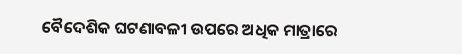ବୈଦେଶିକ ଘଟଣାବଳୀ ଉପରେ ଅଧିକ ମାତ୍ରାରେ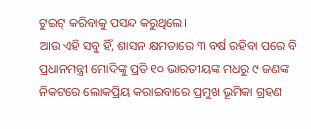ଟୁଇଟ୍ କରିବାକୁ ପସନ୍ଦ କରୁଥିଲେ।
ଆଉ ଏହି ସବୁ ହିଁ, ଶାସନ କ୍ଷମତାରେ ୩ ବର୍ଷ ରହିବା ପରେ ବି ପ୍ରଧାନମନ୍ତ୍ରୀ ମୋଦିଙ୍କୁ ପ୍ରତି ୧୦ ଭାରତୀୟଙ୍କ ମଧରୁ ୯ ଜଣଙ୍କ ନିକଟରେ ଲୋକପ୍ରିୟ କରାଇବାରେ ପ୍ରମୁଖ ଭୂମିକା ଗ୍ରହଣ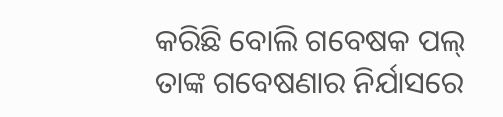କରିଛି ବୋଲି ଗବେଷକ ପଲ୍ ତାଙ୍କ ଗବେଷଣାର ନିର୍ଯାସରେ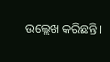ଉଲ୍ଲେଖ କରିଛନ୍ତି।